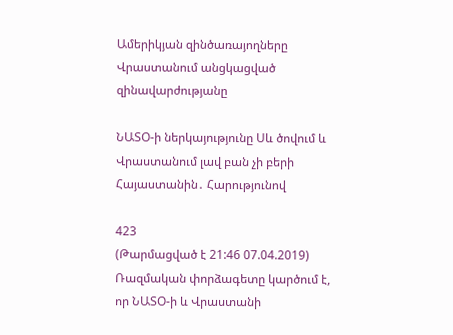Ամերիկյան զինծառայողները Վրաստանում անցկացված զինավարժությանը

ՆԱՏՕ-ի ներկայությունը Սև ծովում և Վրաստանում լավ բան չի բերի Հայաստանին․ Հարությունով

423
(Թարմացված է 21:46 07.04.2019)
Ռազմական փորձագետը կարծում է, որ ՆԱՏՕ-ի և Վրաստանի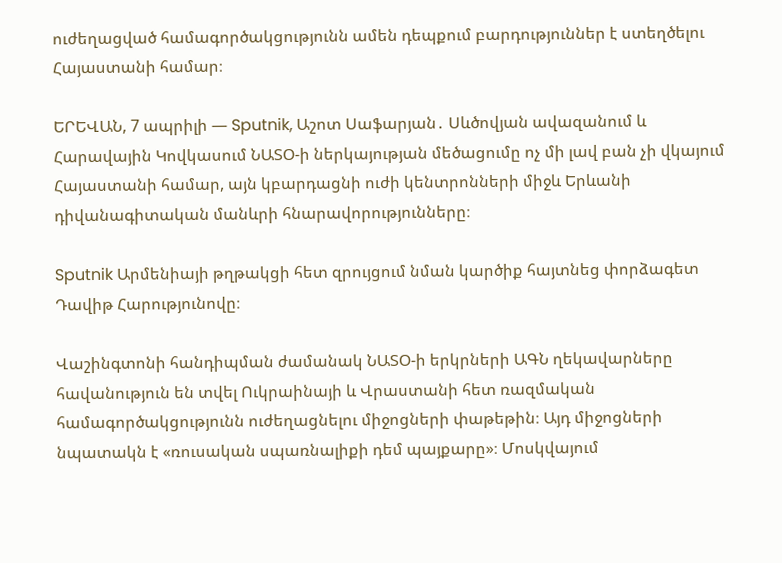ուժեղացված համագործակցությունն ամեն դեպքում բարդություններ է ստեղծելու Հայաստանի համար։

ԵՐԵՎԱՆ, 7 ապրիլի — Sputnik, Աշոտ Սաֆարյան․ Սևծովյան ավազանում և Հարավային Կովկասում ՆԱՏՕ-ի ներկայության մեծացումը ոչ մի լավ բան չի վկայում Հայաստանի համար, այն կբարդացնի ուժի կենտրոնների միջև Երևանի դիվանագիտական մանևրի հնարավորությունները։

Sputnik Արմենիայի թղթակցի հետ զրույցում նման կարծիք հայտնեց փորձագետ Դավիթ Հարությունովը։

Վաշինգտոնի հանդիպման ժամանակ ՆԱՏՕ-ի երկրների ԱԳՆ ղեկավարները  հավանություն են տվել Ուկրաինայի և Վրաստանի հետ ռազմական համագործակցությունն ուժեղացնելու միջոցների փաթեթին։ Այդ միջոցների նպատակն է «ռուսական սպառնալիքի դեմ պայքարը»։ Մոսկվայում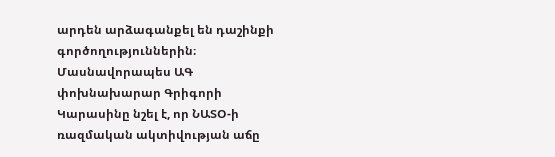արդեն արձագանքել են դաշինքի գործողություններին։ Մասնավորապես ԱԳ փոխնախարար Գրիգորի Կարասինը նշել է, որ ՆԱՏՕ-ի ռազմական ակտիվության աճը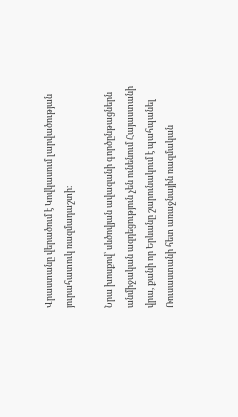Վրաստանը վերածում է Կովկասում լարվածության յուրահատուկ ռազմադաշտի։

Նրա խոսքով՝ սևծովյան ավազանի գործընթացներն անմիջական ազդեցություն չեն ունենում Հայաստանի վրա, քանի որ Երևանը շարունակում է պահպանել Ռուսաստանի հետ առաջնային ռազմական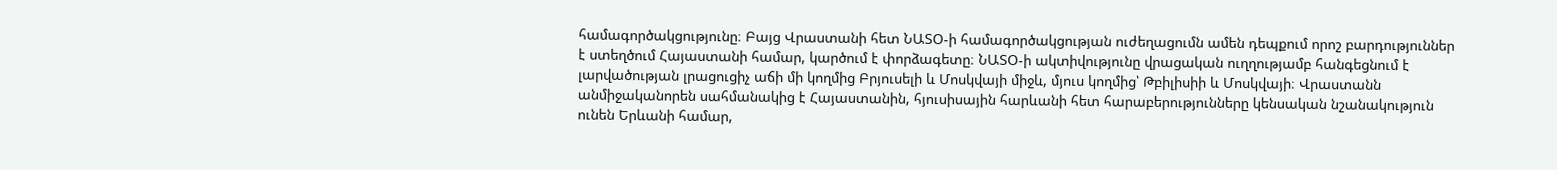համագործակցությունը։ Բայց Վրաստանի հետ ՆԱՏՕ-ի համագործակցության ուժեղացումն ամեն դեպքում որոշ բարդություններ է ստեղծում Հայաստանի համար, կարծում է փորձագետը։ ՆԱՏՕ-ի ակտիվությունը վրացական ուղղությամբ հանգեցնում է լարվածության լրացուցիչ աճի մի կողմից Բրյուսելի և Մոսկվայի միջև, մյուս կողմից՝ Թբիլիսիի և Մոսկվայի։ Վրաստանն անմիջականորեն սահմանակից է Հայաստանին, հյուսիսային հարևանի հետ հարաբերությունները կենսական նշանակություն ունեն Երևանի համար,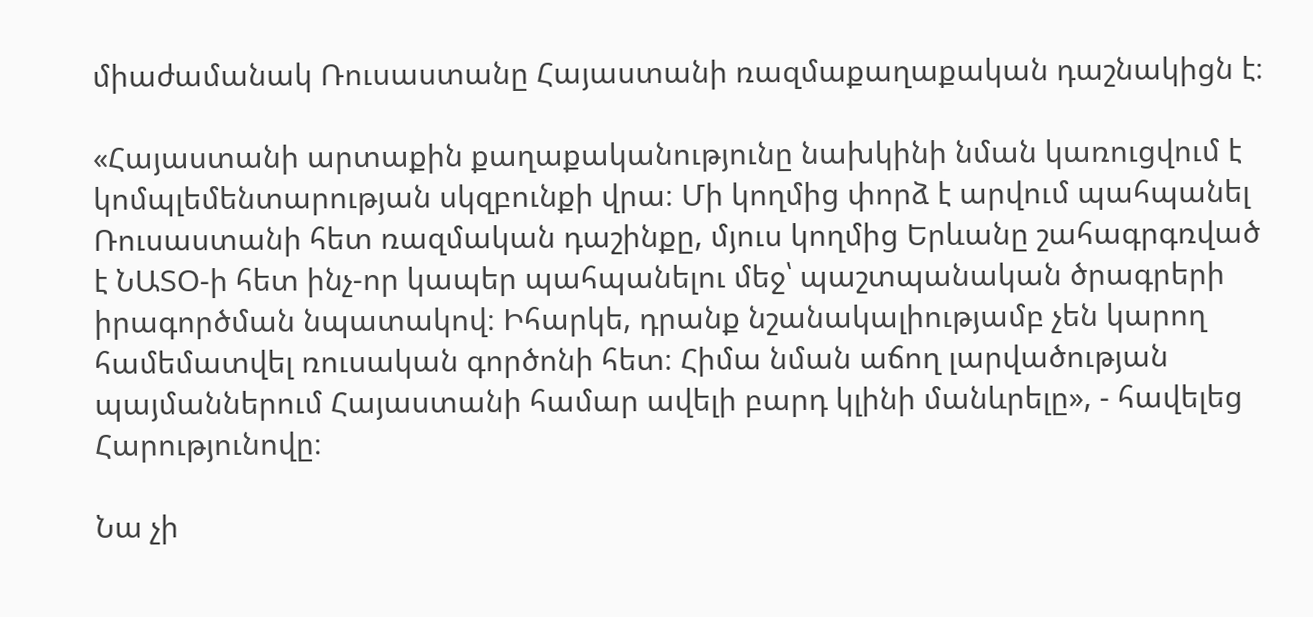միաժամանակ Ռուսաստանը Հայաստանի ռազմաքաղաքական դաշնակիցն է։

«Հայաստանի արտաքին քաղաքականությունը նախկինի նման կառուցվում է կոմպլեմենտարության սկզբունքի վրա։ Մի կողմից փորձ է արվում պահպանել Ռուսաստանի հետ ռազմական դաշինքը, մյուս կողմից Երևանը շահագրգռված է ՆԱՏՕ-ի հետ ինչ-որ կապեր պահպանելու մեջ՝ պաշտպանական ծրագրերի իրագործման նպատակով։ Իհարկե, դրանք նշանակալիությամբ չեն կարող համեմատվել ռուսական գործոնի հետ։ Հիմա նման աճող լարվածության պայմաններում Հայաստանի համար ավելի բարդ կլինի մանևրելը», - հավելեց Հարությունովը։

Նա չի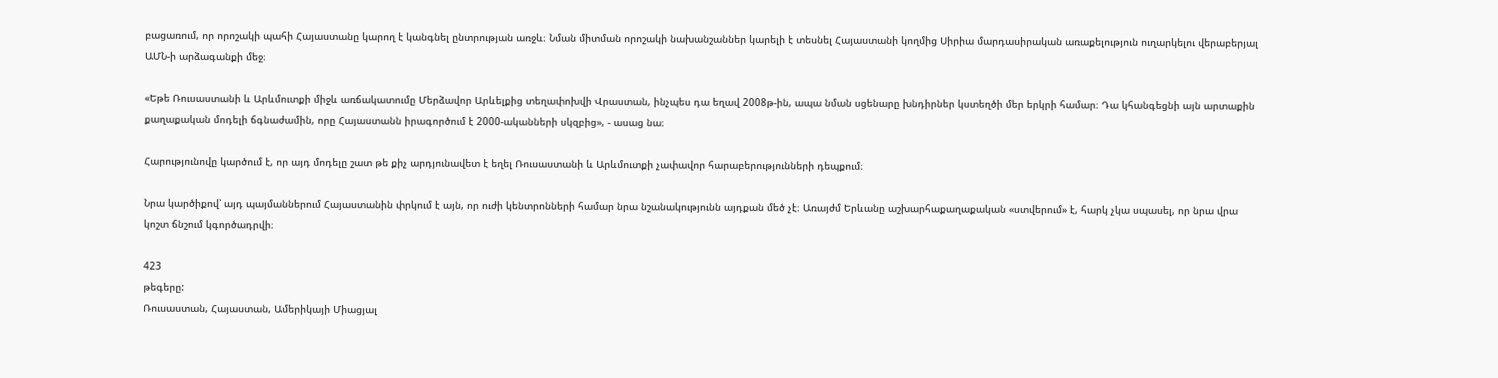բացառում, որ որոշակի պահի Հայաստանը կարող է կանգնել ընտրության առջև։ Նման միտման որոշակի նախանշաններ կարելի է տեսնել Հայաստանի կողմից Սիրիա մարդասիրական առաքելություն ուղարկելու վերաբերյալ ԱՄՆ-ի արձագանքի մեջ։

«Եթե Ռուսաստանի և Արևմուտքի միջև առճակատումը Մերձավոր Արևելքից տեղափոխվի Վրաստան, ինչպես դա եղավ 2008թ-ին, ապա նման սցենարը խնդիրներ կստեղծի մեր երկրի համար։ Դա կհանգեցնի այն արտաքին քաղաքական մոդելի ճգնաժամին, որը Հայաստանն իրագործում է 2000-ականների սկզբից», - ասաց նա։

Հարությունովը կարծում է, որ այդ մոդելը շատ թե քիչ արդյունավետ է եղել Ռուսաստանի և Արևմուտքի չափավոր հարաբերությունների դեպքում։

Նրա կարծիքով՝ այդ պայմաններում Հայաստանին փրկում է այն, որ ուժի կենտրոնների համար նրա նշանակությունն այդքան մեծ չէ։ Առայժմ Երևանը աշխարհաքաղաքական «ստվերում» է, հարկ չկա սպասել, որ նրա վրա կոշտ ճնշում կգործադրվի։

423
թեգերը:
Ռուսաստան, Հայաստան, Ամերիկայի Միացյալ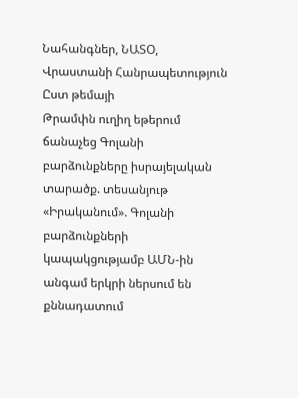Նահանգներ, ՆԱՏՕ, Վրաստանի Հանրապետություն
Ըստ թեմայի
Թրամփն ուղիղ եթերում ճանաչեց Գոլանի բարձունքները իսրայելական տարածք. տեսանյութ
«Իրականում». Գոլանի բարձունքների կապակցությամբ ԱՄՆ-ին անգամ երկրի ներսում են քննադատում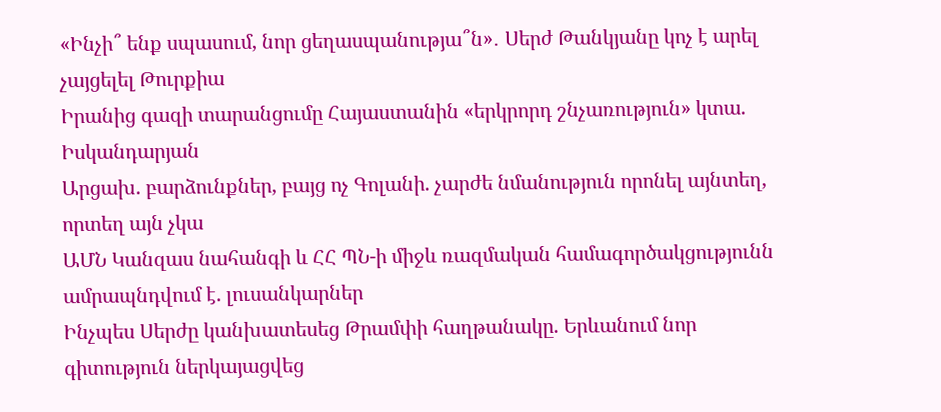«Ինչի՞ ենք սպասում, նոր ցեղասպանությա՞ն»․ Սերժ Թանկյանը կոչ է արել չայցելել Թուրքիա
Իրանից գազի տարանցումը Հայաստանին «երկրորդ շնչառություն» կտա. Իսկանդարյան
Արցախ. բարձունքներ, բայց ոչ Գոլանի. չարժե նմանություն որոնել այնտեղ, որտեղ այն չկա
ԱՄՆ Կանզաս նահանգի և ՀՀ ՊՆ-ի միջև ռազմական համագործակցությունն ամրապնդվում է. լուսանկարներ
Ինչպես Սերժը կանխատեսեց Թրամփի հաղթանակը. Երևանում նոր գիտություն ներկայացվեց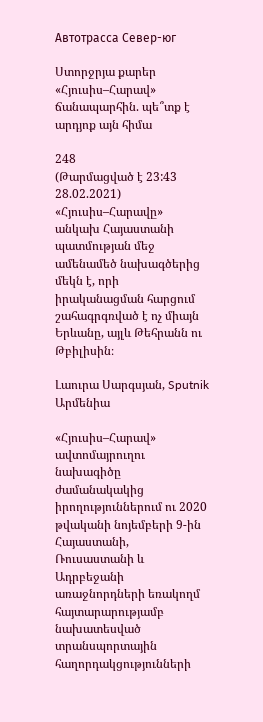Автотрасса Север-юг

Ստորջրյա քարեր «Հյուսիս–Հարավ» ճանապարհին. պե՞տք է արդյոք այն հիմա

248
(Թարմացված է 23:43 28.02.2021)
«Հյուսիս–Հարավը» անկախ Հայաստանի պատմության մեջ ամենամեծ նախագծերից մեկն է, որի իրականացման հարցում շահագրգռված է ոչ միայն Երևանը, այլև Թեհրանն ու Թբիլիսին։

Լաուրա Սարգսյան, Sputnik Արմենիա

«Հյուսիս–Հարավ» ավտոմայրուղու նախագիծը ժամանակակից իրողություններում ու 2020 թվականի նոյեմբերի 9-ին Հայաստանի, Ռուսաստանի և Ադրբեջանի առաջնորդների եռակողմ հայտարարությամբ նախատեսված տրանսպորտային հաղորդակցությունների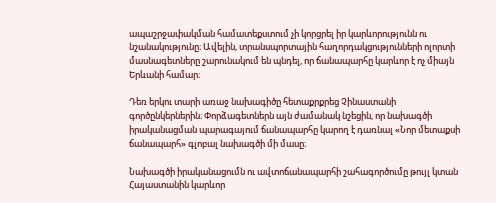ապաշրջափակման համատեքստում չի կորցրել իր կարևորությունն ու նշանակությունը։ Ավելին, տրանսպորտային հաղորդակցությունների ոլորտի մասնագետները շարունակում են պնդել, որ ճանապարհը կարևոր է ոչ միայն Երևանի համար։

Դեռ երկու տարի առաջ նախագիծը հետաքրքրեց Չինաստանի գործընկերներին։ Փորձագետներն այն ժամանակ նշեցին, որ նախագծի իրականացման պարագայում ճանապարհը կարող է դառնալ «Նոր մետաքսի ճանապարհ» գլոբալ նախագծի մի մասը։

Նախագծի իրականացումն ու ավտոճանապարհի շահագործումը թույլ կտան Հայաստանին կարևոր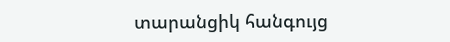տարանցիկ հանգույց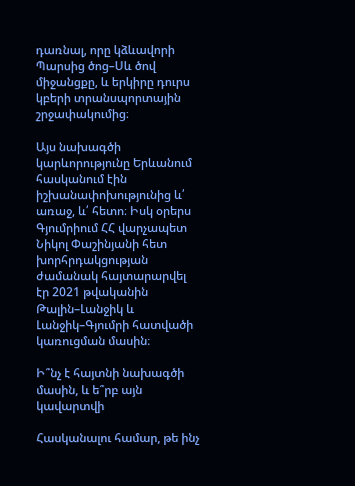դառնալ, որը կձևավորի Պարսից ծոց–Սև ծով միջանցքը, և երկիրը դուրս կբերի տրանսպորտային շրջափակումից։

Այս նախագծի կարևորությունը Երևանում հասկանում էին իշխանափոխությունից և՛ առաջ, և՛ հետո։ Իսկ օրերս Գյումրիում ՀՀ վարչապետ Նիկոլ Փաշինյանի հետ խորհրդակցության ժամանակ հայտարարվել էր 2021 թվականին Թալին–Լանջիկ և Լանջիկ–Գյումրի հատվածի կառուցման մասին։

Ի՞նչ է հայտնի նախագծի մասին, և ե՞րբ այն կավարտվի

Հասկանալու համար, թե ինչ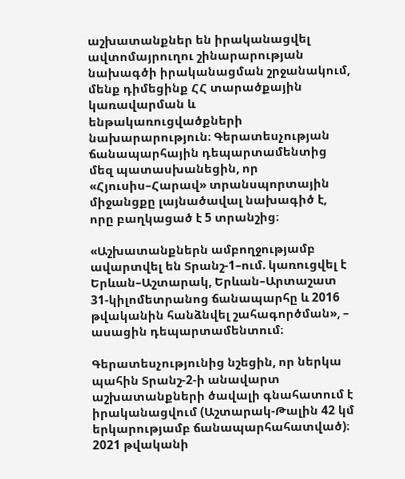աշխատանքներ են իրականացվել ավտոմայրուղու շինարարության նախագծի իրականացման շրջանակում, մենք դիմեցինք ՀՀ տարածքային կառավարման և ենթակառուցվածքների նախարարություն։ Գերատեսչության ճանապարհային դեպարտամենտից մեզ պատասխանեցին, որ «Հյուսիս–Հարավ» տրանսպորտային միջանցքը լայնածավալ նախագիծ է, որը բաղկացած է 5 տրանշից։

«Աշխատանքներն ամբողջությամբ ավարտվել են Տրանշ-1–ում. կառուցվել է Երևան–Աշտարակ, Երևան–Արտաշատ 31-կիլոմետրանոց ճանապարհը և 2016 թվականին հանձնվել շահագործման», – ասացին դեպարտամենտում։

Գերատեսչությունից նշեցին, որ ներկա պահին Տրանշ-2-ի անավարտ աշխատանքների ծավալի գնահատում է իրականացվում (Աշտարակ-Թալին 42 կմ երկարությամբ ճանապարհահատված)։ 2021 թվականի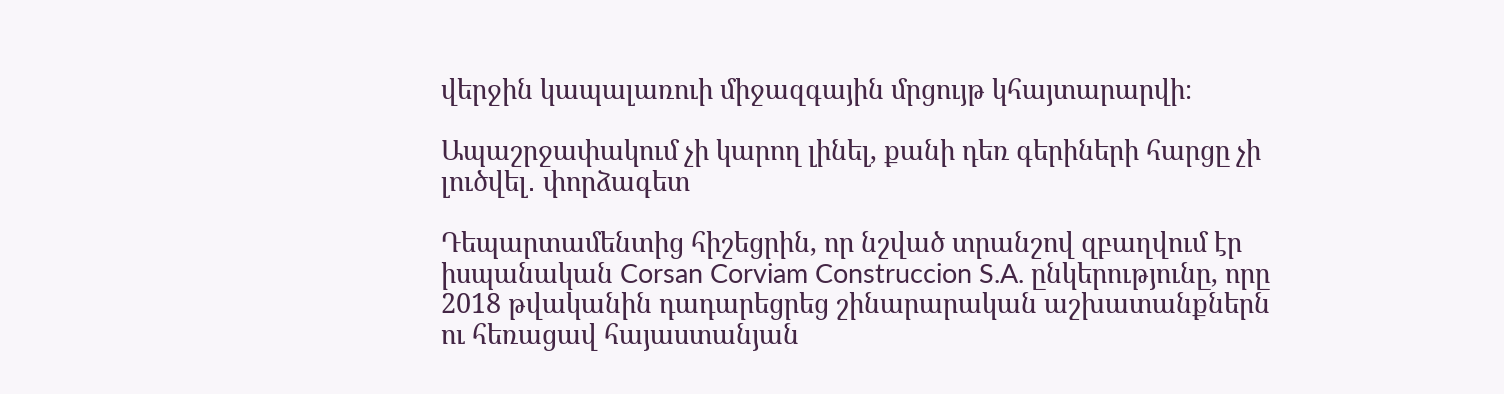վերջին կապալառուի միջազգային մրցույթ կհայտարարվի։

Ապաշրջափակում չի կարող լինել, քանի դեռ գերիների հարցը չի լուծվել․ փորձագետ

Դեպարտամենտից հիշեցրին, որ նշված տրանշով զբաղվում էր իսպանական Corsan Corviam Construccion S.A. ընկերությունը, որը 2018 թվականին դադարեցրեց շինարարական աշխատանքներն ու հեռացավ հայաստանյան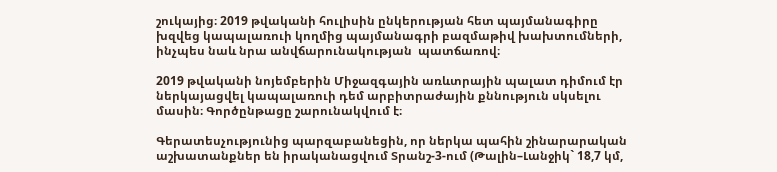շուկայից։ 2019 թվականի հուլիսին ընկերության հետ պայմանագիրը խզվեց կապալառուի կողմից պայմանագրի բազմաթիվ խախտումների, ինչպես նաև նրա անվճարունակության  պատճառով։

2019 թվականի նոյեմբերին Միջազգային առևտրային պալատ դիմում էր ներկայացվել կապալառուի դեմ արբիտրաժային քննություն սկսելու մասին։ Գործընթացը շարունակվում է։

Գերատեսչությունից պարզաբանեցին, որ ներկա պահին շինարարական աշխատանքներ են իրականացվում Տրանշ-3-ում (Թալին–Լանջիկ` 18,7 կմ,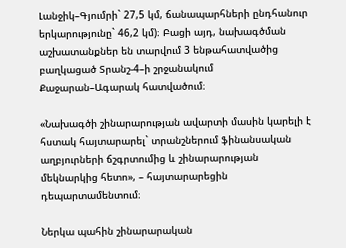Լանջիկ–Գյումրի` 27,5 կմ, ճանապարհների ընդհանուր երկարությունը` 46,2 կմ)։ Բացի այդ, նախագծման աշխատանքներ են տարվում 3 ենթահատվածից բաղկացած Տրանշ-4–ի շրջանակում Քաջարան–Ագարակ հատվածում։

«Նախագծի շինարարության ավարտի մասին կարելի է հստակ հայտարարել` տրանշներում ֆինանսական աղբյուրների ճշգրտումից և շինարարության մեկնարկից հետո», – հայտարարեցին դեպարտամենտում։

Ներկա պահին շինարարական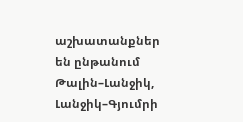աշխատանքներ են ընթանում Թալին–Լանջիկ, Լանջիկ–Գյումրի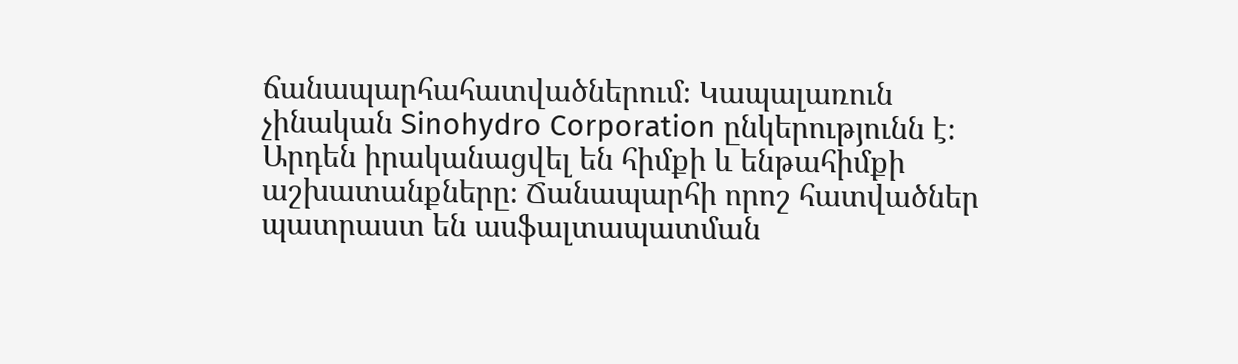ճանապարհահատվածներում։ Կապալառուն չինական Sinohydro Corporation ընկերությունն է։ Արդեն իրականացվել են հիմքի և ենթահիմքի աշխատանքները։ Ճանապարհի որոշ հատվածներ պատրաստ են ասֆալտապատման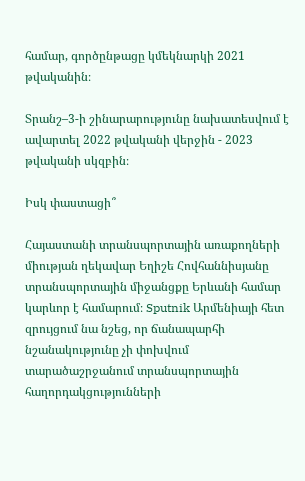համար, գործընթացը կմեկնարկի 2021 թվականին։

Տրանշ–3-ի շինարարությունը նախատեսվում է ավարտել 2022 թվականի վերջին - 2023 թվականի սկզբին։

Իսկ փաստացի՞

Հայաստանի տրանսպորտային առաքողների միության ղեկավար Եղիշե Հովհաննիսյանը տրանսպորտային միջանցքը Երևանի համար կարևոր է համարում։ Sputnik Արմենիայի հետ զրույցում նա նշեց, որ ճանապարհի նշանակությունը չի փոխվում տարածաշրջանում տրանսպորտային հաղորդակցությունների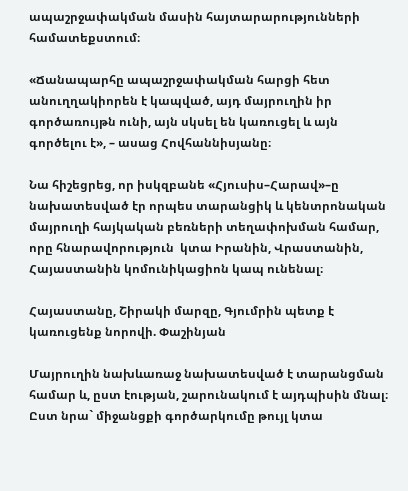ապաշրջափակման մասին հայտարարությունների համատեքստում։

«Ճանապարհը ապաշրջափակման հարցի հետ անուղղակիորեն է կապված, այդ մայրուղին իր գործառույթն ունի, այն սկսել են կառուցել և այն գործելու է», – ասաց Հովհաննիսյանը։

Նա հիշեցրեց, որ իսկզբանե «Հյուսիս–Հարավ»–ը նախատեսված էր որպես տարանցիկ և կենտրոնական մայրուղի հայկական բեռների տեղափոխման համար, որը հնարավորություն  կտա Իրանին, Վրաստանին, Հայաստանին կոմունիկացիոն կապ ունենալ։

Հայաստանը, Շիրակի մարզը, Գյումրին պետք է կառուցենք նորովի. Փաշինյան

Մայրուղին նախևառաջ նախատեսված է տարանցման համար և, ըստ էության, շարունակում է այդպիսին մնալ։ Ըստ նրա` միջանցքի գործարկումը թույլ կտա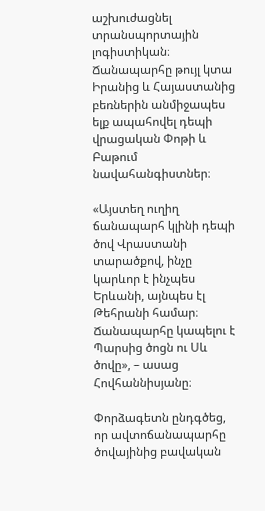աշխուժացնել տրանսպորտային լոգիստիկան։ Ճանապարհը թույլ կտա Իրանից և Հայաստանից բեռներին անմիջապես ելք ապահովել դեպի վրացական Փոթի և Բաթում նավահանգիստներ։

«Այստեղ ուղիղ ճանապարհ կլինի դեպի ծով Վրաստանի տարածքով, ինչը կարևոր է ինչպես Երևանի, այնպես էլ Թեհրանի համար։ Ճանապարհը կապելու է Պարսից ծոցն ու Սև ծովը», – ասաց Հովհաննիսյանը։

Փորձագետն ընդգծեց, որ ավտոճանապարհը ծովայինից բավական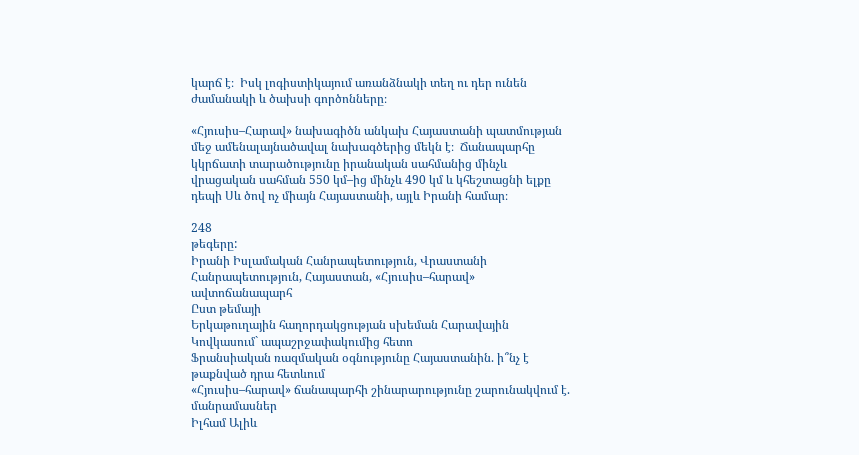կարճ է։  Իսկ լոգիստիկայում առանձնակի տեղ ու դեր ունեն ժամանակի և ծախսի գործոնները։

«Հյուսիս–Հարավ» նախագիծն անկախ Հայաստանի պատմության մեջ ամենալայնածավալ նախագծերից մեկն է։  Ճանապարհը կկրճատի տարածությունը իրանական սահմանից մինչև վրացական սահման 550 կմ–ից մինչև 490 կմ և կհեշտացնի ելքը դեպի Սև ծով ոչ միայն Հայաստանի, այլև Իրանի համար։

248
թեգերը:
Իրանի Իսլամական Հանրապետություն, Վրաստանի Հանրապետություն, Հայաստան, «Հյուսիս–հարավ» ավտոճանապարհ
Ըստ թեմայի
Երկաթուղային հաղորդակցության սխեման Հարավային Կովկասում` ապաշրջափակումից հետո
Ֆրանսիական ռազմական օգնությունը Հայաստանին. ի՞նչ է թաքնված դրա հետևում
«Հյուսիս–հարավ» ճանապարհի շինարարությունը շարունակվում է. մանրամասներ
Իլհամ Ալիև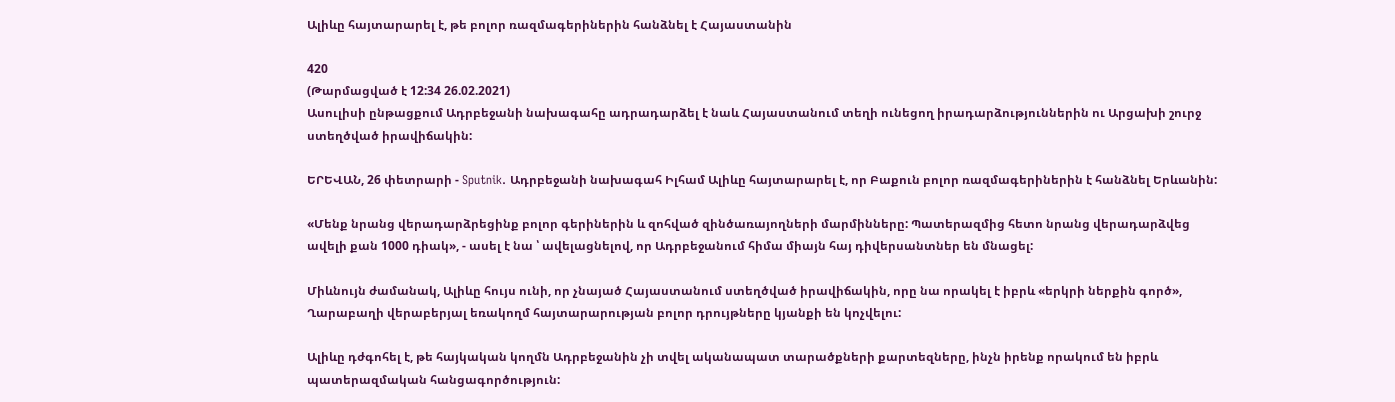Ալիևը հայտարարել է, թե բոլոր ռազմագերիներին հանձնել է Հայաստանին

420
(Թարմացված է 12:34 26.02.2021)
Ասուլիսի ընթացքում Ադրբեջանի նախագահը ադրադարձել է նաև Հայաստանում տեղի ունեցող իրադարձություններին ու Արցախի շուրջ ստեղծված իրավիճակին:

ԵՐԵՎԱՆ, 26 փետրարի - Sputnik. Ադրբեջանի նախագահ Իլհամ Ալիևը հայտարարել է, որ Բաքուն բոլոր ռազմագերիներին է հանձնել Երևանին:

«Մենք նրանց վերադարձրեցինք բոլոր գերիներին և զոհված զինծառայողների մարմինները: Պատերազմից հետո նրանց վերադարձվեց ավելի քան 1000 դիակ», - ասել է նա ՝ ավելացնելով, որ Ադրբեջանում հիմա միայն հայ դիվերսանտներ են մնացել:

Միևնույն ժամանակ, Ալիևը հույս ունի, որ չնայած Հայաստանում ստեղծված իրավիճակին, որը նա որակել է իբրև «երկրի ներքին գործ», Ղարաբաղի վերաբերյալ եռակողմ հայտարարության բոլոր դրույթները կյանքի են կոչվելու:

Ալիևը դժգոհել է, թե հայկական կողմն Ադրբեջանին չի տվել ականապատ տարածքների քարտեզները, ինչն իրենք որակում են իբրև պատերազմական հանցագործություն: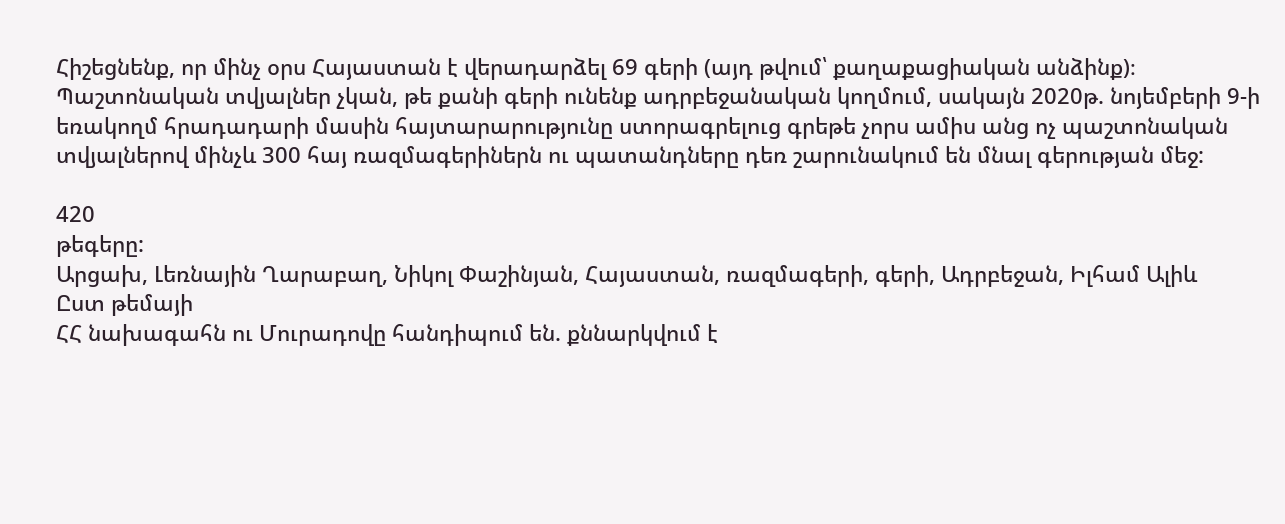Հիշեցնենք, որ մինչ օրս Հայաստան է վերադարձել 69 գերի (այդ թվում՝ քաղաքացիական անձինք)։ Պաշտոնական տվյալներ չկան, թե քանի գերի ունենք ադրբեջանական կողմում, սակայն 2020թ. նոյեմբերի 9-ի եռակողմ հրադադարի մասին հայտարարությունը ստորագրելուց գրեթե չորս ամիս անց ոչ պաշտոնական տվյալներով մինչև 300 հայ ռազմագերիներն ու պատանդները դեռ շարունակում են մնալ գերության մեջ:

420
թեգերը:
Արցախ, Լեռնային Ղարաբաղ, Նիկոլ Փաշինյան, Հայաստան, ռազմագերի, գերի, Ադրբեջան, Իլհամ Ալիև
Ըստ թեմայի
ՀՀ նախագահն ու Մուրադովը հանդիպում են. քննարկվում է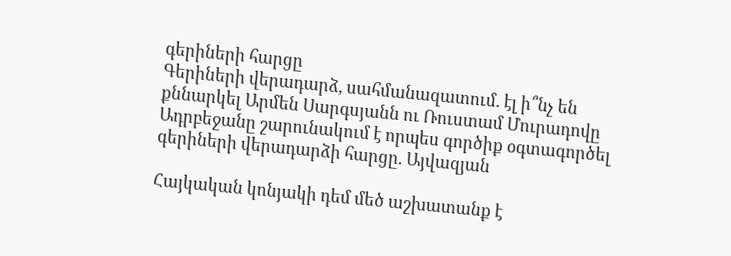գերիների հարցը
Գերիների վերադարձ, սահմանազատում. էլ ի՞նչ են քննարկել Արմեն Սարգսյանն ու Ռուստամ Մուրադովը
Ադրբեջանը շարունակում է որպես գործիք օգտագործել գերիների վերադարձի հարցը. Այվազյան

Հայկական կոնյակի դեմ մեծ աշխատանք է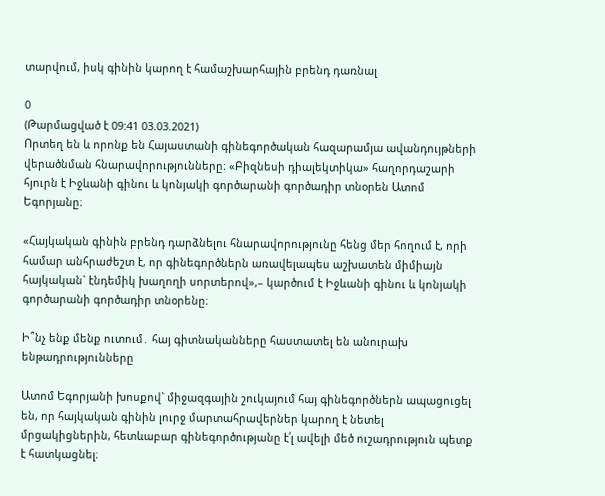տարվում, իսկ գինին կարող է համաշխարհային բրենդ դառնալ

0
(Թարմացված է 09:41 03.03.2021)
Որտեղ են և որոնք են Հայաստանի գինեգործական հազարամյա ավանդույթների վերածնման հնարավորությունները։ «Բիզնեսի դիալեկտիկա» հաղորդաշարի հյուրն է Իջևանի գինու և կոնյակի գործարանի գործադիր տնօրեն Ատոմ Եգորյանը։

«Հայկական գինին բրենդ դարձնելու հնարավորությունը հենց մեր հողում է, որի համար անհրաժեշտ է, որ գինեգործներն առավելապես աշխատեն միմիայն հայկական` էնդեմիկ խաղողի սորտերով»,– կարծում է Իջևանի գինու և կոնյակի գործարանի գործադիր տնօրենը։

Ի՞նչ ենք մենք ուտում․ հայ գիտնականները հաստատել են անուրախ ենթադրությունները

Ատոմ Եգորյանի խոսքով` միջազգային շուկայում հայ գինեգործներն ապացուցել են, որ հայկական գինին լուրջ մարտահրավերներ կարող է նետել մրցակիցներին, հետևաբար գինեգործությանը է՛լ ավելի մեծ ուշադրություն պետք է հատկացնել։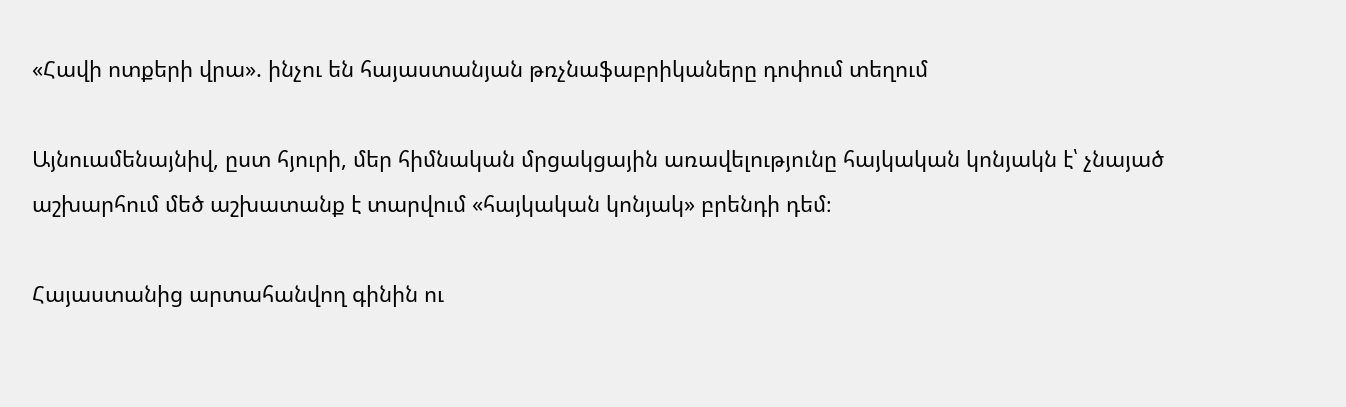«Հավի ոտքերի վրա». ինչու են հայաստանյան թռչնաֆաբրիկաները դոփում տեղում

Այնուամենայնիվ, ըստ հյուրի, մեր հիմնական մրցակցային առավելությունը հայկական կոնյակն է՝ չնայած աշխարհում մեծ աշխատանք է տարվում «հայկական կոնյակ» բրենդի դեմ։

Հայաստանից արտահանվող գինին ու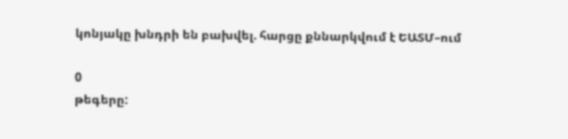կոնյակը խնդրի են բախվել. հարցը քննարկվում է ԵԱՏՄ–ում

0
թեգերը: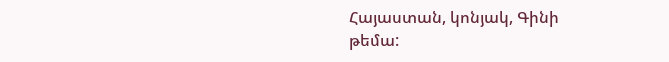Հայաստան, կոնյակ, Գինի
թեմա: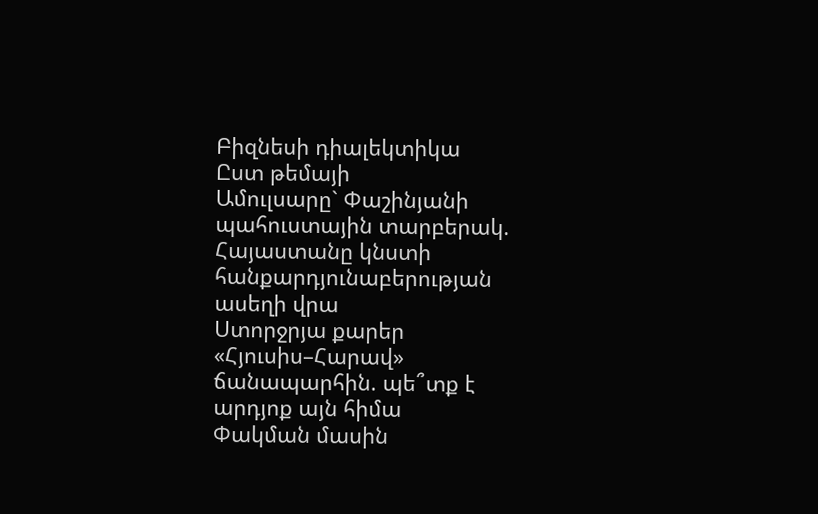Բիզնեսի դիալեկտիկա
Ըստ թեմայի
Ամուլսարը` Փաշինյանի պահուստային տարբերակ. Հայաստանը կնստի հանքարդյունաբերության ասեղի վրա
Ստորջրյա քարեր «Հյուսիս–Հարավ» ճանապարհին. պե՞տք է արդյոք այն հիմա
Փակման մասին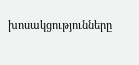խոսակցությունները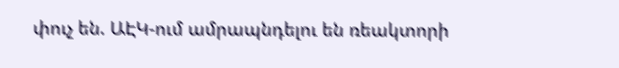փուչ են. ԱԷԿ-ում ամրապնդելու են ռեակտորի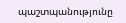պաշտպանությունը